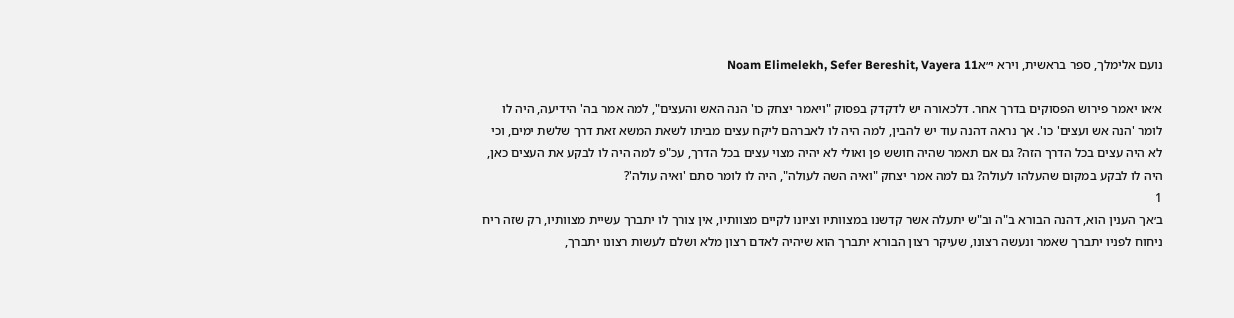נועם אלימלך, ספר בראשית, וירא י״אNoam Elimelekh, Sefer Bereshit, Vayera 11

א׳או יאמר פירוש הפסוקים בדרך אחר. דלכאורה יש לדקדק בפסוק "ויאמר יצחק כו' הנה האש והעצים", למה אמר בה' הידיעה, היה לו לומר 'הנה אש ועצים' כו'. אך נראה דהנה עוד יש להבין, למה היה לו לאברהם ליקח עצים מביתו לשאת המשא זאת דרך שלשת ימים, וכי לא היה עצים בכל הדרך הזה? גם אם תאמר שהיה חושש פן ואולי לא יהיה מצוי עצים בכל הדרך, עכ"פ למה היה לו לבקע את העצים כאן, היה לו לבקע במקום שהעלהו לעולה? גם למה אמר יצחק "ואיה השה לעולה", היה לו לומר סתם 'ואיה עולה'?
1
ב׳אך הענין הוא, דהנה הבורא ב"ה וב"ש יתעלה אשר קדשנו במצוותיו וציונו לקיים מצוותיו, אין צורך לו יתברך עשיית מצוותיו, רק שזה ריח ניחוח לפניו יתברך שאמר ונעשה רצונו, שעיקר רצון הבורא יתברך הוא שיהיה לאדם רצון מלא ושלם לעשות רצונו יתברך,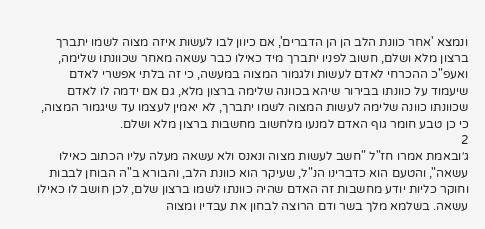ונמצא 'אחר כוונת הלב הן הן הדברים', אם כיוון לבו לעשות איזה מצוה לשמו יתברך ברצון מלא ושלם, חשוב לפניו יתברך מיד כאילו כבר עשאה מאחר שכוונתו שלימה, ואעפ"כ ההכרחי לאדם לעשות ולגמור המצוה במעשה, כי זה בלתי אפשרי לאדם שיעמוד על כוונתו בבירור שיהא בכוונה שלימה ברצון מלא, גם אם ידמה לו לאדם שכוונתו כוונה שלימה לעשות המצוה לשמו יתברך, לא יאמין לעצמו עד שיגמור המצוה, כי כן טבע חומר גוף האדם למנעו מלחשוב מחשבות ברצון מלא ושלם.
2
ג׳ובאמת אמרו חז"ל "חשב לעשות מצוה ונאנס ולא עשאה מעלה עליו הכתוב כאילו עשאה", והטעם הוא כדברינו הנ"ל, שעיקר הוא כוונת הלב, והבורא ב"ה הבוחן לבבות וחוקר כליות יודע מחשבות זה האדם שהיה כוונתו לשמו ברצון שלם, לכן חושב לו כאילו עשאה. בשלמא מלך בשר ודם הרוצה לבחון את עבדיו ומצוה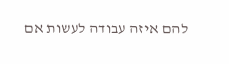להם איזה עבודה לעשות אם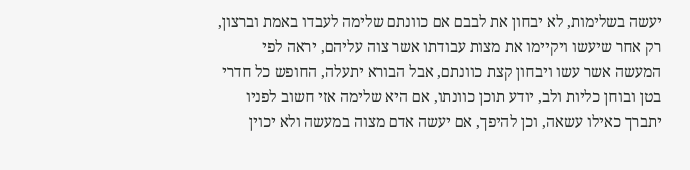יעשה בשלימות, לא יבחון את לבבם אם כוונתם שלימה לעבדו באמת וברצון, רק אחר שיעשו ויקיימו את מצות עבודתו אשר צוה עליהם, יראה לפי המעשה אשר עשו ויבחון קצת כוונתם, אבל הבורא יתעלה, החופש כל חדרי בטן ובוחן כליות ולב, יודע תוכן כוונתו, אם היא שלימה אזי חשוב לפניו יתברך כאילו עשאה, וכן להיפך, אם יעשה אדם מצוה במעשה ולא יכוין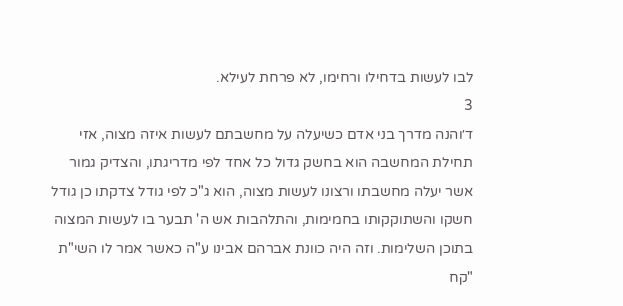לבו לעשות בדחילו ורחימו, לא פרחת לעילא.
3
ד׳והנה מדרך בני אדם כשיעלה על מחשבתם לעשות איזה מצוה, אזי תחילת המחשבה הוא בחשק גדול כל אחד לפי מדריגתו, והצדיק גמור אשר יעלה מחשבתו ורצונו לעשות מצוה, הוא ג"כ לפי גודל צדקתו כן גודל חשקו והשתוקקותו בחמימות, והתלהבות אש ה' תבער בו לעשות המצוה בתוכן השלימות. וזה היה כוונת אברהם אבינו ע"ה כאשר אמר לו השי"ת "קח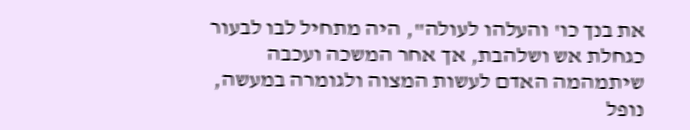את בנך כו' והעלהו לעולה", היה מתחיל לבו לבעור כגחלת אש ושלהבת, אך אחר המשכה ועכבה שיתמהמה האדם לעשות המצוה ולגומרה במעשה, נופל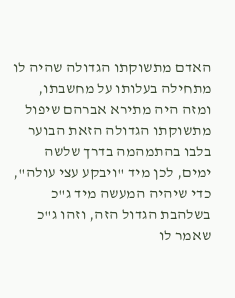האדם מתשוקתו הגדולה שהיה לו מתחילה בעלותו על מחשבתו, ומזה היה מתירא אברהם שיפול מתשוקתו הגדולה הזאת הבוער בלבו בהתמהמה בדרך שלשה ימים, לכן מיד "ויבקע עצי עולה", כדי שיהיה המעשה מיד ג"כ בשלהבת הגדול הזה, וזהו ג"כ שאמר לו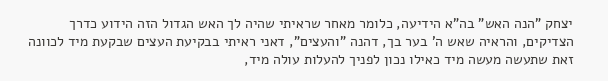יצחק "הנה האש" בה"א הידיעה, כלומר מאחר שראיתי שהיה לך האש הגדול הזה הידוע כדרך הצדיקים, והראיה שאש ה' בער בך, דהנה "והעצים", דאני ראיתי בבקיעת העצים שבקעת מיד לכוונה זאת שתעשה מעשה מיד כאילו נכון לפניך להעלות עולה מיד,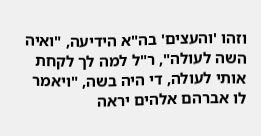וזהו 'והעצים' בה"א הידיעה, "ואיה השה לעולה", ר"ל למה לך לקחת אותי לעולה, די היה בשה, "ויאמר לו אברהם אלהים יראה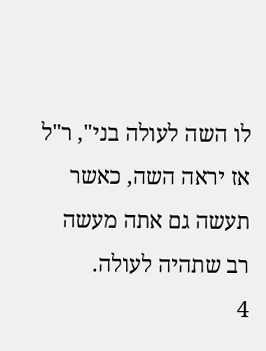לו השה לעולה בני", ר"ל אז יראה השה, כאשר תעשה גם אתה מעשה רב שתהיה לעולה.
4